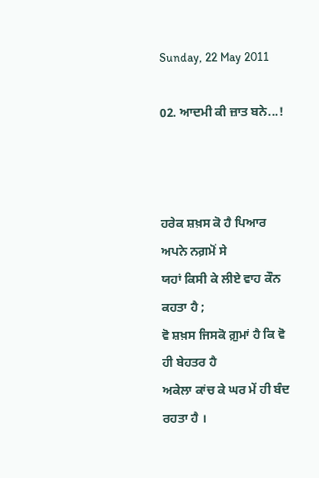Sunday, 22 May 2011

02. ਆਦਮੀ ਕੀ ਜ਼ਾਤ ਬਨੇ...!



ਹਰੇਕ ਸ਼ਖ਼ਸ ਕੋ ਹੈ ਪਿਆਰ ਅਪਨੇ ਨਗ਼ਮੋਂ ਸੇ
ਯਹਾਂ ਕਿਸੀ ਕੇ ਲੀਏ ਵਾਹ ਕੌਨ ਕਹਤਾ ਹੈ ;
ਵੋ ਸ਼ਖ਼ਸ ਜਿਸਕੋ ਗ਼ੁਮਾਂ ਹੈ ਕਿ ਵੋ ਹੀ ਬੇਹਤਰ ਹੈ
ਅਕੇਲਾ ਕਾਂਚ ਕੇ ਘਰ ਮੇਂ ਹੀ ਬੰਦ ਰਹਤਾ ਹੈ ।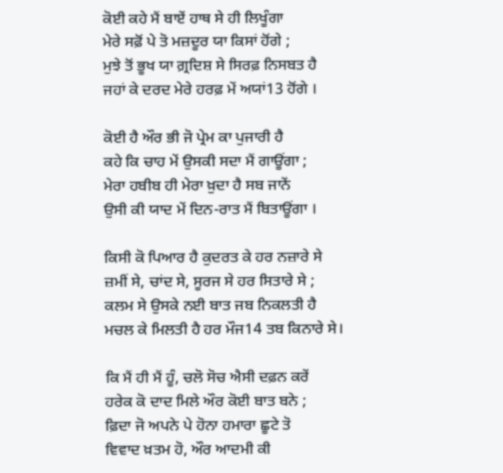ਕੋਈ ਕਹੇ ਮੈਂ ਬਾਏਂ ਹਾਥ ਸੇ ਹੀ ਲਿਖੂੰਗਾ
ਮੇਰੇ ਸਫ਼ੋਂ ਪੇ ਤੋ ਮਜ਼ਦੂਰ ਯਾ ਕਿਸਾਂ ਹੋਂਗੇ ;
ਮੁਝੇ ਤੋਂ ਭੂਖ ਯਾ ਗ਼੍ਰਦਿਸ਼ ਸੇ ਸਿਰਫ਼ ਨਿਸਬਤ ਹੈ
ਜਹਾਂ ਕੇ ਦਰਦ ਮੇਰੇ ਹਰਫ਼ ਮੇਂ ਅਯਾਂ13 ਹੋਂਗੇ ।

ਕੋਈ ਹੈ ਔਰ ਭੀ ਜੋ ਪ੍ਰੇਮ ਕਾ ਪੁਜਾਰੀ ਹੈ
ਕਹੇ ਕਿ ਚਾਹ ਮੇਂ ਉਸਕੀ ਸਦਾ ਮੈਂ ਗਾਊਂਗਾ ;
ਮੇਰਾ ਹਬੀਬ ਹੀ ਮੇਰਾ ਖ਼ੁਦਾ ਹੈ ਸਬ ਜਾਨੇਂ
ਉਸੀ ਕੀ ਯਾਦ ਮੇਂ ਦਿਨ-ਰਾਤ ਮੈਂ ਬਿਤਾਊਂਗਾ ।

ਕਿਸੀ ਕੋ ਪਿਆਰ ਹੈ ਕੁਦਰਤ ਕੇ ਹਰ ਨਜ਼ਾਰੇ ਸੇ
ਜ਼ਮੀਂ ਸੇ, ਚਾਂਦ ਸੇ, ਸੂਰਜ ਸੇ ਹਰ ਸਿਤਾਰੇ ਸੇ ;
ਕਲਮ ਸੇ ਉਸਕੇ ਨਈ ਬਾਤ ਜਬ ਨਿਕਲਤੀ ਹੈ
ਮਚਲ ਕੇ ਮਿਲਤੀ ਹੈ ਹਰ ਮੌਜ14 ਤਬ ਕਿਨਾਰੇ ਸੇ।

ਕਿ ਮੈਂ ਹੀ ਮੈਂ ਹੂੰ, ਚਲੋ ਸੋਚ ਐਸੀ ਦਫ਼ਨ ਕਰੇਂ
ਹਰੇਕ ਕੋ ਦਾਦ ਮਿਲੇ ਔਰ ਕੋਈ ਬਾਤ ਬਨੇ ;
ਫ਼ਿਦਾ ਜੋ ਅਪਨੇ ਪੇ ਹੋਨਾ ਹਮਾਰਾ ਛੂਟੇ ਤੋ
ਵਿਵਾਦ ਖ਼ਤਮ ਹੋ, ਔਰ ਆਦਮੀ ਕੀ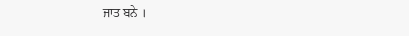ਜਾਤ ਬਨੇ ।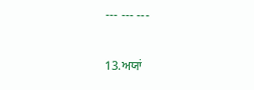--- --- ---

13.ਅਯਾਂ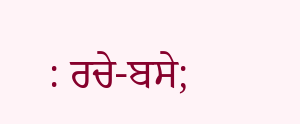: ਰਚੇ-ਬਸੇ;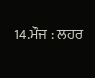14.ਮੌਜ : ਲਹਰ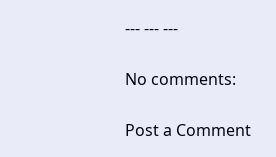--- --- ---

No comments:

Post a Comment